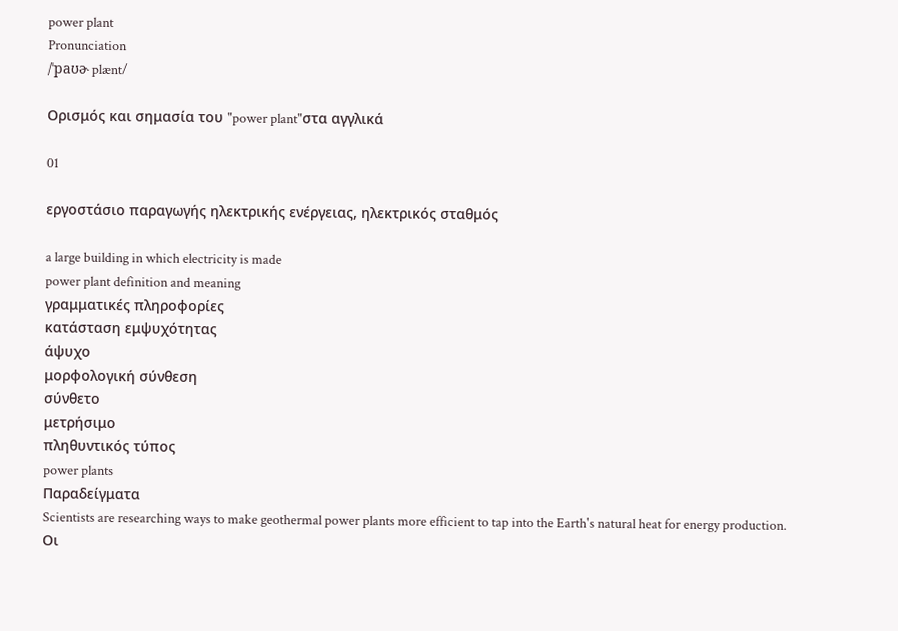power plant
Pronunciation
/ˈpaʊɚ plænt/

Ορισμός και σημασία του "power plant"στα αγγλικά

01

εργοστάσιο παραγωγής ηλεκτρικής ενέργειας, ηλεκτρικός σταθμός

a large building in which electricity is made
power plant definition and meaning
γραμματικές πληροφορίες
κατάσταση εμψυχότητας
άψυχο
μορφολογική σύνθεση
σύνθετο
μετρήσιμο
πληθυντικός τύπος
power plants
Παραδείγματα
Scientists are researching ways to make geothermal power plants more efficient to tap into the Earth's natural heat for energy production.
Οι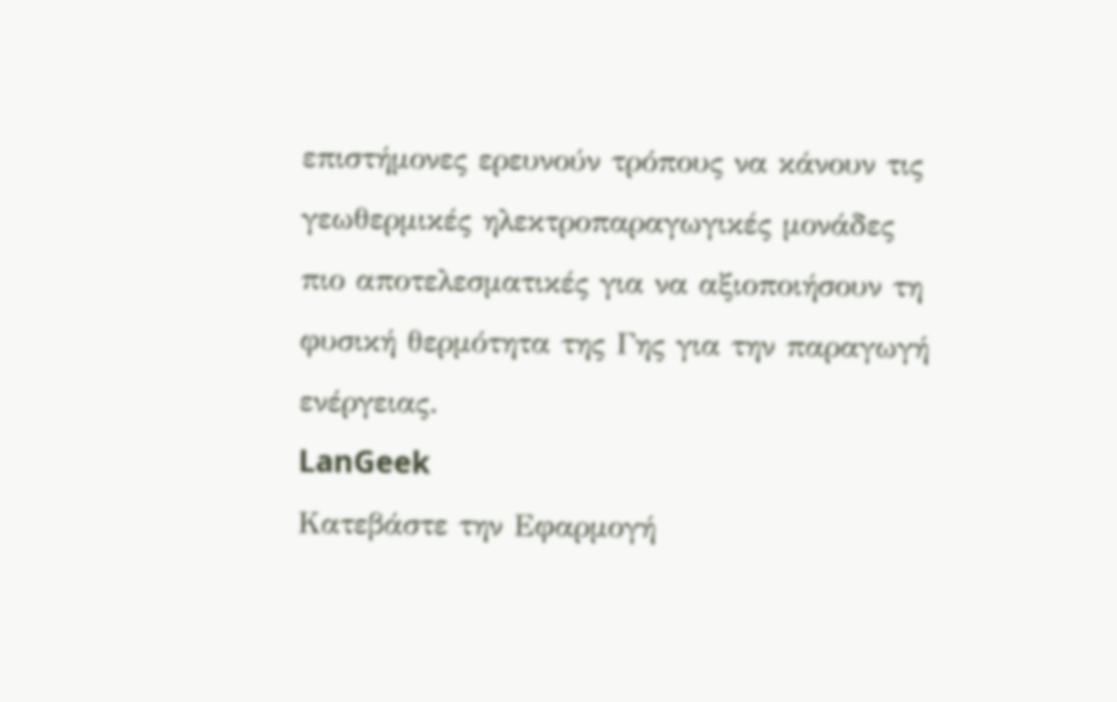επιστήμονες ερευνούν τρόπους να κάνουν τις γεωθερμικές ηλεκτροπαραγωγικές μονάδες πιο αποτελεσματικές για να αξιοποιήσουν τη φυσική θερμότητα της Γης για την παραγωγή ενέργειας.
LanGeek
Κατεβάστε την Εφαρμογή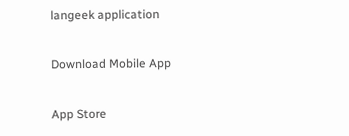langeek application

Download Mobile App

App Store